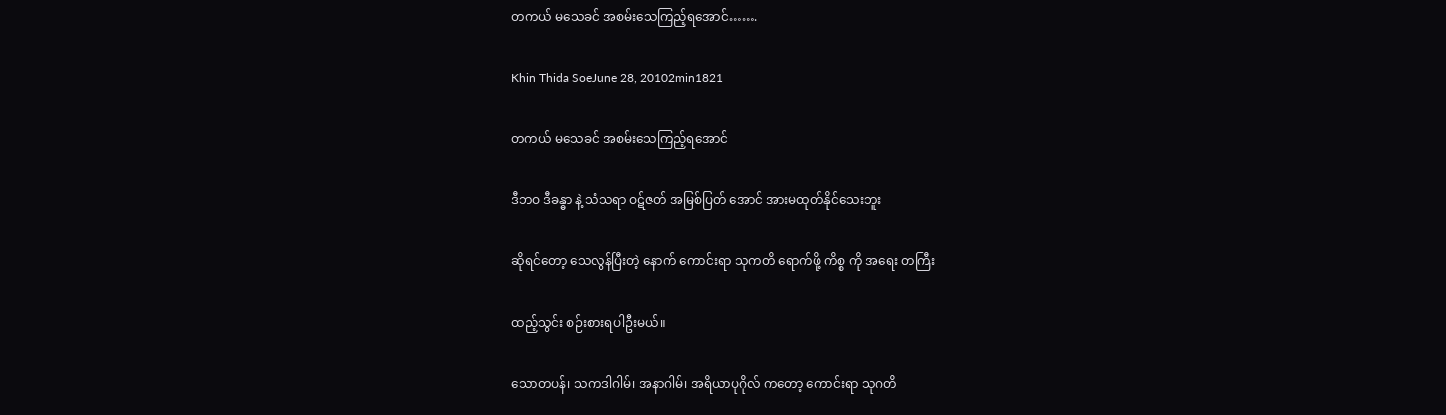တကယ် မသေခင် အစမ်းသေကြည့်ရအောင်…….

Khin Thida SoeJune 28, 20102min1821

တကယ် မသေခင် အစမ်းသေကြည့်ရအောင်

ဒီဘဝ ဒီခန္ဓာ နဲ့ သံသရာ ဝဋ်ဇတ် အမြစ်ပြတ် အောင် အားမထုတ်နိုင်သေးဘူး

ဆိုရင်တော့ သေလွန်ပြီးတဲ့ နောက် ကောင်းရာ သုကတိ ရောက်ဖို့ ကိစ္စ ကို အရေး တကြီး

ထည့်သွင်း စဉ်းစားရပါဦးမယ်။

သောတပန်၊ သကဒါဂါမ်၊ အနာဂါမ်၊ အရိယာပုဂိုလ် ကတော့ ကောင်းရာ သုဂတိ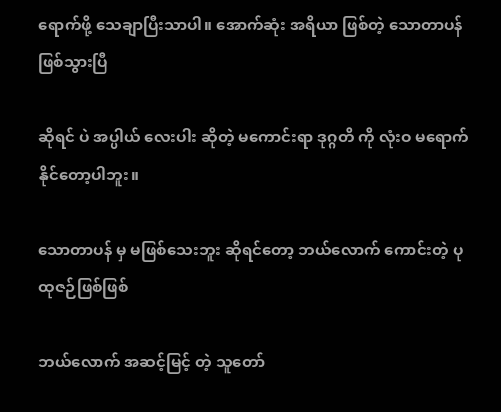ရောက်ဖို့ သေချာပြီးသာပါ။ အောက်ဆုံး အရိယာ ဖြစ်တဲ့ သောတာပန် ဖြစ်သွားပြီ

ဆိုရင် ပဲ အပ္ပါယ် လေးပါး ဆိုတဲ့ မကောင်းရာ ဒုဂ္ဂတိ ကို လုံးဝ မရောက်နိုင်တော့ပါဘူး။

သောတာပန် မှ မဖြစ်သေးဘူး ဆိုရင်တော့ ဘယ်လောက် ကောင်းတဲ့ ပုထုဇဉ်ဖြစ်ဖြစ်

ဘယ်လောက် အဆင့်မြင့် တဲ့ သူတော်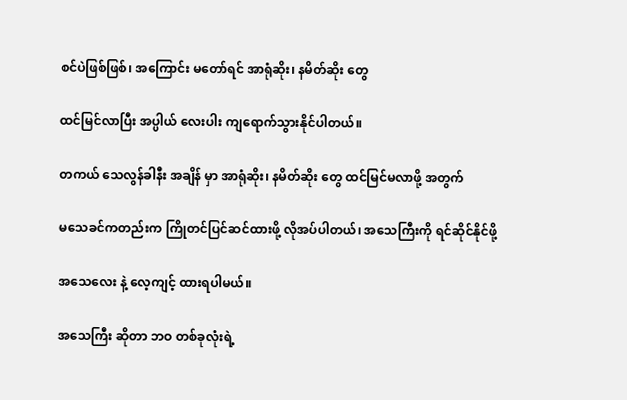စင်ပဲဖြစ်ဖြစ်၊ အကြောင်း မတော်ရင် အာရုံဆိုး၊ နမိတ်ဆိုး တွေ

ထင်မြင်လာပြီး အပ္ပါယ် လေးပါး ကျရောက်သွားနိုင်ပါတယ်။

တကယ် သေလွန်ခါနီး အချိန် မှာ အာရုံဆိုး၊ နမိတ်ဆိုး တွေ ထင်မြင်မလာဖို့ အတွက်

မသေခင်ကတည်းက ကြိုတင်ပြင်ဆင်ထားဖို့ လိုအပ်ပါတယ်၊ အသေကြီးကို ရင်ဆိုင်နိုင်ဖို့

အသေလေး နဲ့ လေ့ကျင့် ထားရပါမယ်။

အသေကြီး ဆိုတာ ဘဝ တစ်ခုလုံးရဲ့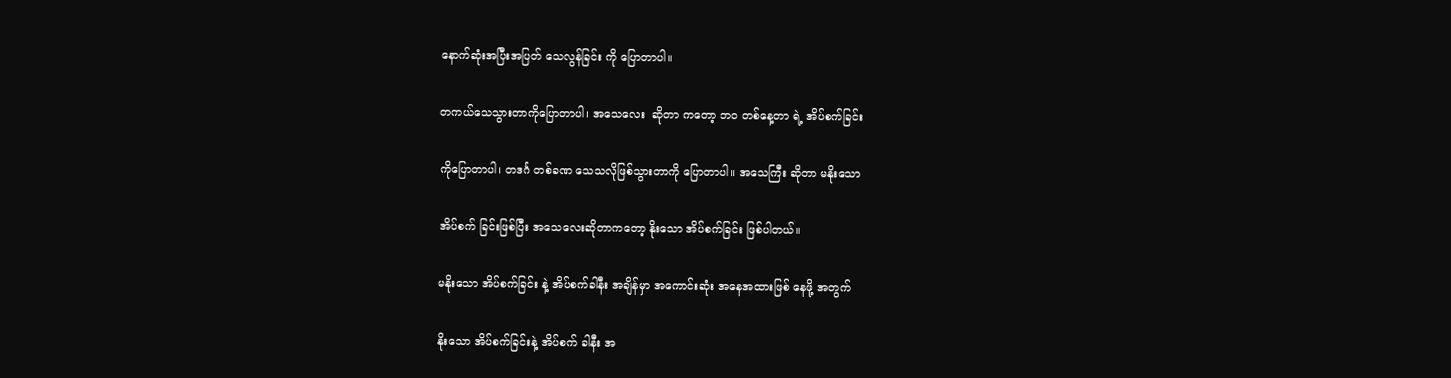နောက်ဆုံးအပြီးအပြတ် သေလွန်ခြင်း ကို ပြောတာပါ။

တကယ်သေသွားတာကိုပြောတာပါ၊ အသေလေး  ဆိုတာ ကတော့ ဘဝ တစ်နေ့တာ ရဲ့ အိပ်စက်ခြင်း

ကိုပြောတာပါ၊ တဒင်္ဂ တစ်ခဏ သေသလိုဖြစ်သွားတာကို ပြောတာပါ။ အသေကြီး ဆိုတာ မနိုးသော

အိပ်စက် ခြင်းဖြစ်ပြီး အသေလေးဆိုတာကတော့ နိုးသော အိပ်စက်ခြင်း ဖြစ်ပါတယ်။

မနိုးသော အိပ်စက်ခြင်း နဲ့ အိပ်စက်ခါနီး အချိန်မှာ အကောင်းဆုံး အနေအထားဖြစ် နေဖို့ အတွက်

နိုးသော အိပ်စက်ခြင်းနဲ့ အိပ်စက် ခါနီး အ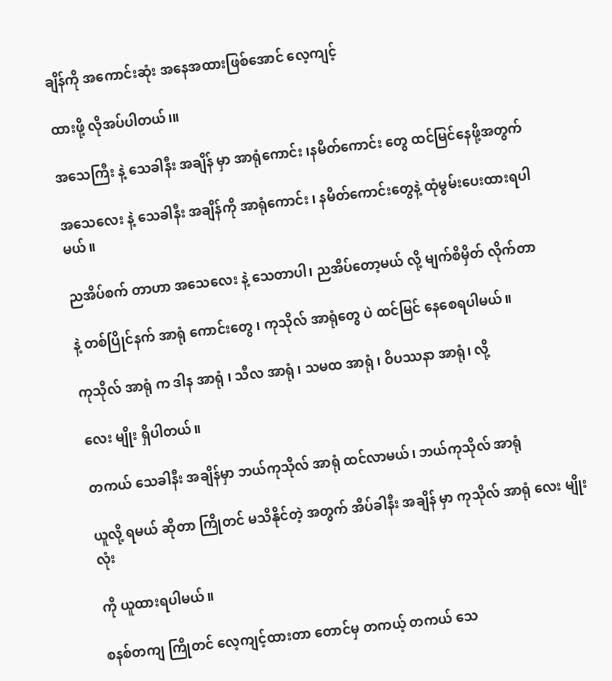ချိန်ကို အကောင်းဆုံး အနေအထားဖြစ်အောင် လေ့ကျင့်

ထားဖို့ လိုအပ်ပါတယ်၊။

အသေကြီး နဲ့ သေခါနီး အချိန် မှာ အာရုံကောင်း ၊နမိတ်ကောင်း တွေ ထင်မြင်နေဖို့အတွက်

အသေလေး နဲ့ သေခါနီး အချိန်ကို အာရုံကောင်း ၊ နမိတ်ကောင်းတွေနဲ့ ထုံမွမ်းပေးထားရပါမယ်။

ညအိပ်စက် တာဟာ အသေလေး နဲ့ သေတာပါ၊ ညအိပ်တော့မယ် လို့ မျက်စိမှိတ် လိုက်တာ

နဲ့ တစ်ပြိုင်နက် အာရုံ ကောင်းတွေ ၊ ကုသိုလ် အာရုံတွေ ပဲ ထင်မြင် နေစေရပါမယ်။

ကုသိုလ် အာရုံ က ဒါန အာရုံ ၊ သီလ အာရုံ ၊ သမထ အာရုံ ၊ ဝိပဿနာ အာရုံ၊ လို့

လေး မျိုး ရှိပါတယ်။

တကယ် သေခါနီး အချိန်မှာ ဘယ်ကုသိုလ် အာရုံ ထင်လာမယ်၊ ဘယ်ကုသိုလ် အာရုံ

ယူလို့ ရမယ် ဆိုတာ ကြိုတင် မသိနိုင်တဲ့ အတွက် အိပ်ခါနီး အချိန် မှာ ကုသိုလ် အာရုံ လေး မျိုးလုံး

ကို ယူထားရပါမယ်။

စနစ်တကျ ကြိုတင် လေ့ကျင့်ထားတာ တောင်မှ တကယ့် တကယ် သေ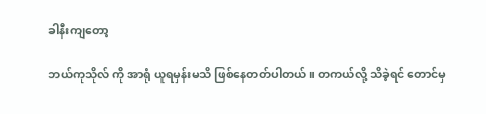ခါနီးကျတော့

ဘယ်ကုသိုလ် ကို အာရုံ ယူရမှန်းမသိ ဖြစ်နေတတ်ပါတယ်။ တကယ်လို့ သိခဲ့ရင် တောင်မှ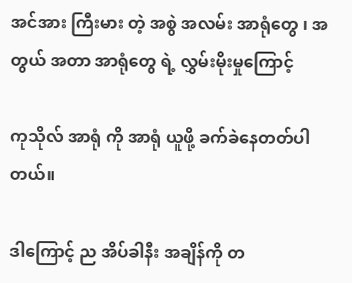အင်အား ကြီးမား တဲ့ အစွဲ အလမ်း အာရုံတွေ ၊ အတွယ် အတာ အာရုံတွေ ရဲ့ လွှမ်းမိုးမှုကြောင့်

ကုသိုလ် အာရုံ ကို အာရုံ ယူဖို့ ခက်ခဲနေတတ်ပါတယ်။

ဒါကြောင့် ည အိပ်ခါနီး အချိန်ကို တ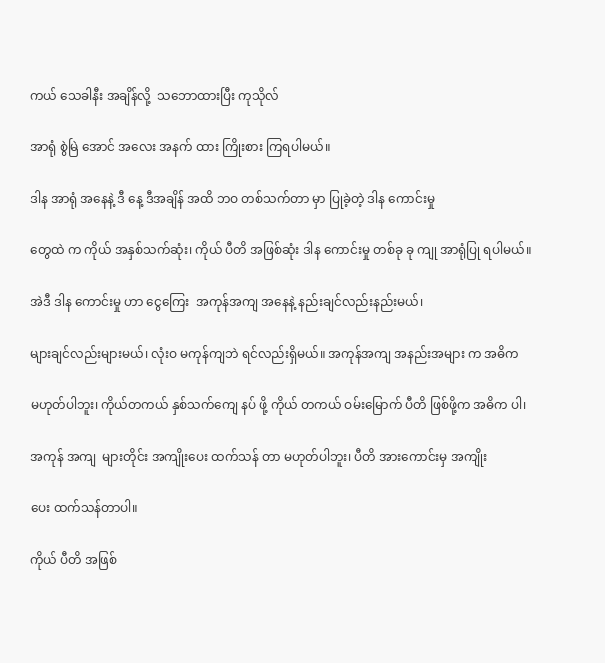ကယ် သေခါနီး အချိန်လို့  သဘောထားပြီး ကုသိုလ်

အာရုံ စွဲမြဲ အောင် အလေး အနက် ထား ကြိုးစား ကြရပါမယ်။

ဒါန အာရုံ အနေနဲ့ ဒီ နေ့ ဒီအချိန် အထိ ဘဝ တစ်သက်တာ မှာ ပြုခဲ့တဲ့ ဒါန ကောင်းမှု

တွေထဲ က ကိုယ် အနှစ်သက်ဆုံး၊ ကိုယ် ပီတိ အဖြစ်ဆုံး ဒါန ကောင်းမှု တစ်ခု ခု ကျု အာရုံပြု ရပါမယ်။

အဲဒီ ဒါန ကောင်းမှု ဟာ ငွေကြေး  အကုန်အကျ အနေနဲ့ နည်းချင်လည်းနည်းမယ်၊

များချင်လည်းများမယ်၊ လုံးဝ မကုန်ကျဘဲ ရင်လည်းရှိမယ်။ အကုန်အကျ အနည်းအများ က အဓိက

မဟုတ်ပါဘူး၊ ကိုယ်တကယ် နှစ်သက်ကျေ နပ် ဖို့ ကိုယ် တကယ် ဝမ်းမြောက် ပီတိ ဖြစ်ဖို့က အဓိက ပါ၊

အကုန် အကျ  များတိုင်း အကျိုးပေး ထက်သန် တာ မဟုတ်ပါဘူး၊ ပီတိ အားကောင်းမှ အကျိုး

ပေး ထက်သန်တာပါ။

ကိုယ် ပီတိ အဖြစ်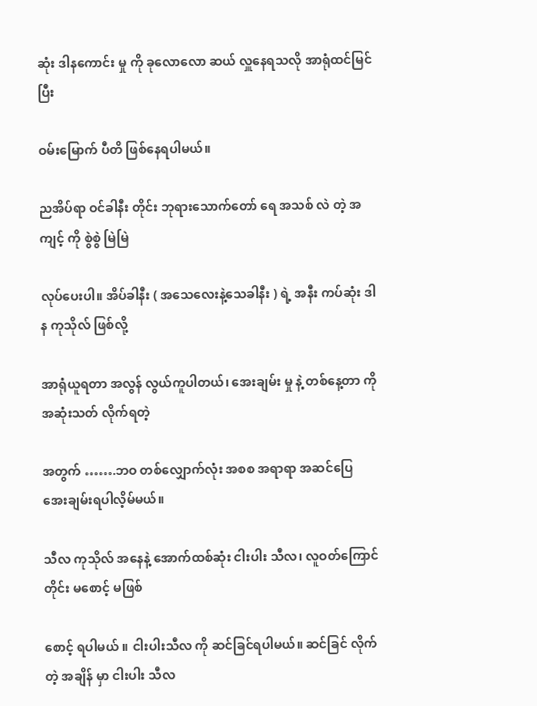ဆုံး ဒါနကောင်း မှု ကို ခုလောလော ဆယ် လှူနေရသလို အာရုံထင်မြင်ပြီး

ဝမ်းမြောက် ပီတိ ဖြစ်နေရပါမယ်။

ညအိပ်ရာ ဝင်ခါနီး တိုင်း ဘုရားသောက်တော် ရေ အသစ် လဲ တဲ့ အကျင့် ကို စွဲစွဲ မြဲမြဲ

လုပ်ပေးပါ။ အိပ်ခါနီး ( အသေလေးနဲ့သေခါနီး ) ရဲ့ အနီး ကပ်ဆုံး ဒါန ကုသိုလ် ဖြစ်လို့

အာရုံယူရတာ အလွန် လွယ်ကူပါတယ်၊ အေးချမ်း မှု နဲ့ တစ်နေ့တာ ကို အဆုံးသတ် လိုက်ရတဲ့

အတွက် …….ဘဝ တစ်လျှောက်လုံး အစစ အရာရာ အဆင်ပြေ အေးချမ်းရပါလိ့မ်မယ်။

သီလ ကုသိုလ် အနေနဲ့ အောက်ထစ်ဆုံး ငါးပါး သီလ၊ လူဝတ်ကြောင် တိုင်း မစောင့် မဖြစ်

စောင့် ရပါမယ် ။ ငါးပါးသီလ ကို ဆင်ခြင်ရပါမယ်။ ဆင်ခြင် လိုက်တဲ့ အချိန် မှာ ငါးပါး သီလ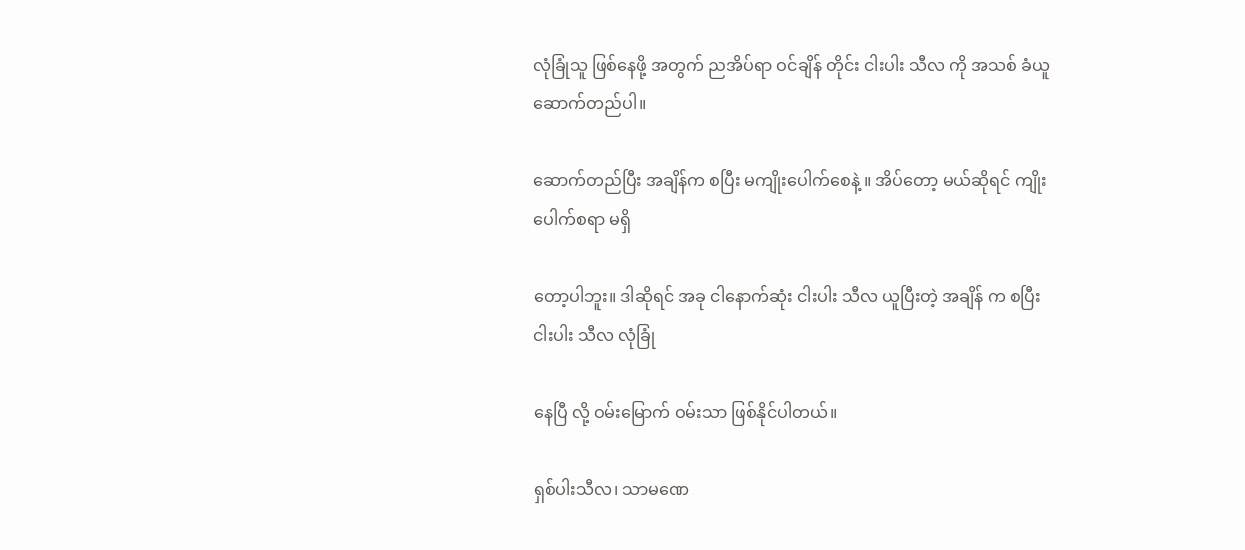လုံခြုံသူ ဖြစ်နေဖို့ အတွက် ညအိပ်ရာ ဝင်ချိန် တိုင်း ငါးပါး သီလ ကို အသစ် ခံယူ ဆောက်တည်ပါ။

ဆောက်တည်ပြီး အချိန်က စပြီး မကျိုးပေါက်စေနဲ့ ။ အိပ်တော့ မယ်ဆိုရင် ကျိုးပေါက်စရာ မရှိ

တော့ပါဘူး။ ဒါဆိုရင် အခု ငါနောက်ဆုံး ငါးပါး သီလ ယူပြီးတဲ့ အချိန် က စပြီး ငါးပါး သီလ လုံခြုံ

နေပြီ လို့ ဝမ်းမြောက် ဝမ်းသာ ဖြစ်နိုင်ပါတယ်။

ရှစ်ပါးသီလ၊ သာမဏေ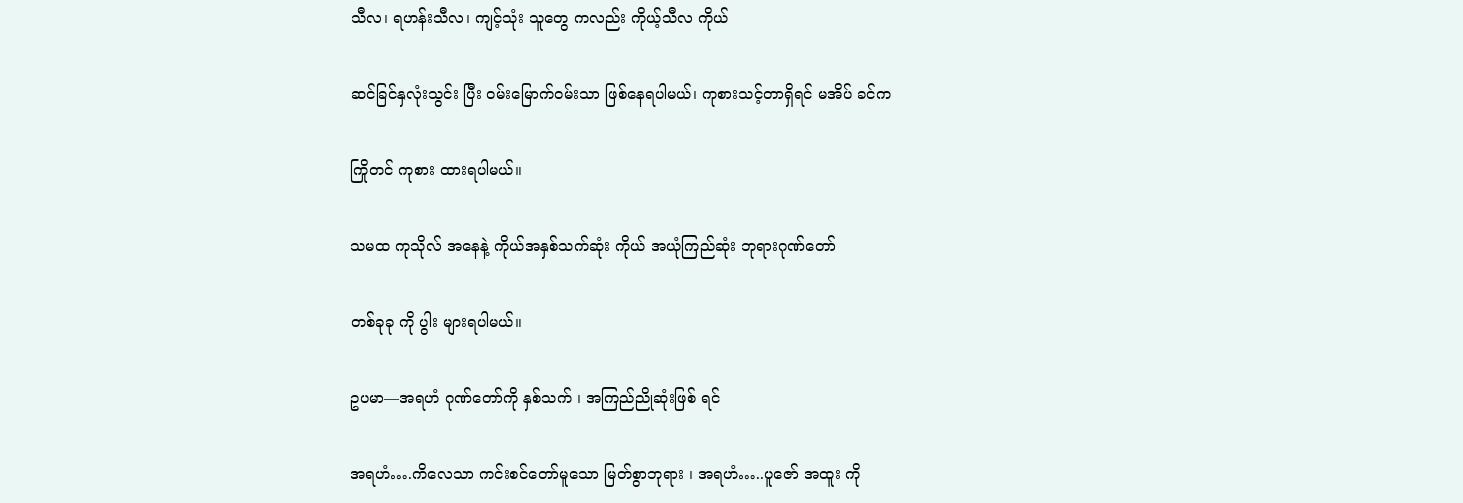သီလ၊ ရဟန်းသီလ၊ ကျင့်သုံး သူတွေ ကလည်း ကိုယ့်သီလ ကိုယ်

ဆင်ခြင်နှလုံးသွင်း ပြီး ဝမ်းမြောက်ဝမ်းသာ ဖြစ်နေရပါမယ်၊ ကုစားသင့်တာရှိရင် မအိပ် ခင်က

ကြိုတင် ကုစား ထားရပါမယ်။

သမထ ကုသိုလ် အနေနဲ့ ကိုယ်အနှစ်သက်ဆုံး ကိုယ် အယုံကြည်ဆုံး ဘုရားဂုဏ်တော်

တစ်ခုခု ကို ပွါး များရပါမယ်။

ဥပမာ—အရဟံ ဂုဏ်တော်ကို နှစ်သက် ၊ အကြည်ညိုဆုံးဖြစ် ရင်

အရဟံ….ကိလေသာ ကင်းစင်တော်မူသော မြတ်စွာဘုရား ၊ အရဟံ…..ပူဇော် အထူး ကို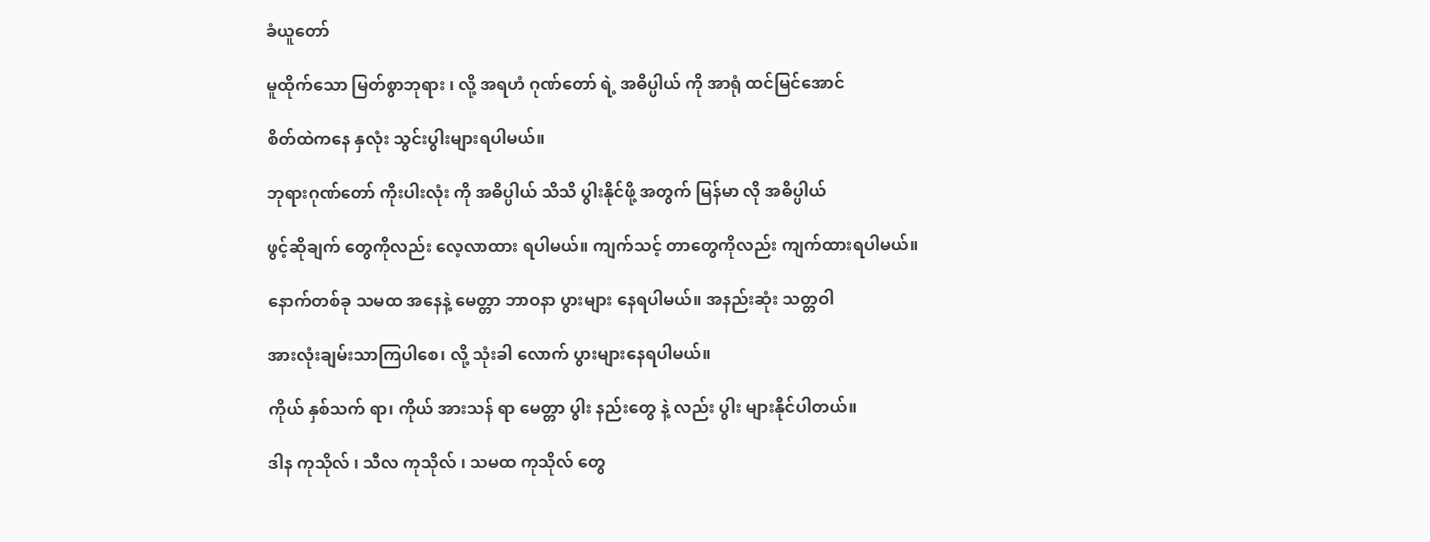ခံယူတော်

မူထိုက်သော မြတ်စွာဘုရား ၊ လို့ အရဟံ ဂုဏ်တော် ရဲ့ အဓိပ္ပါယ် ကို အာရုံ ထင်မြင်အောင်

စိတ်ထဲကနေ နှလုံး သွင်းပွါးများရပါမယ်။

ဘုရားဂုဏ်တော် ကိုးပါးလုံး ကို အဓိပ္ပါယ် သိသိ ပွါးနိုင်ဖို့ အတွက် မြန်မာ လို အဓိပ္ပါယ်

ဖွင့်ဆိုချက် တွေကိုလည်း လေ့လာထား ရပါမယ်။ ကျက်သင့် တာတွေကိုလည်း ကျက်ထားရပါမယ်။

နောက်တစ်ခု သမထ အနေနဲ့ မေတ္တာ ဘာဝနာ ပွားများ နေရပါမယ်။ အနည်းဆုံး သတ္တဝါ

အားလုံးချမ်းသာကြပါစေ၊ လို့ သုံးခါ လောက် ပွားများနေရပါမယ်။

ကိုယ် နှစ်သက် ရာ၊ ကိုယ် အားသန် ရာ မေတ္တာ ပွါး နည်းတွေ နဲ့ လည်း ပွါး များနိုင်ပါတယ်။

ဒါန ကုသိုလ် ၊ သီလ ကုသိုလ် ၊ သမထ ကုသိုလ် တွေ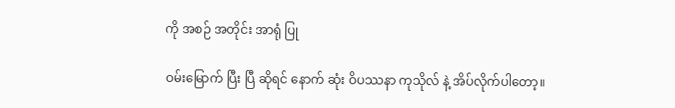ကို အစဉ် အတိုင်း အာရုံ ပြု

ဝမ်းမြောက် ပြီး ပြီ ဆိုရင် နောက် ဆုံး ဝိပဿနာ ကုသိုလ် နဲ့ အိပ်လိုက်ပါတော့။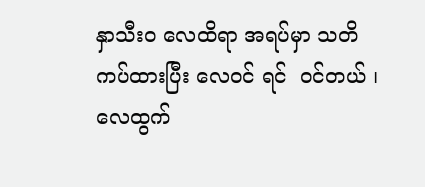နှာသီးဝ လေထိရာ အရပ်မှာ သတိ ကပ်ထားပြီး လေဝင် ရင်  ဝင်တယ် ၊ လေထွက်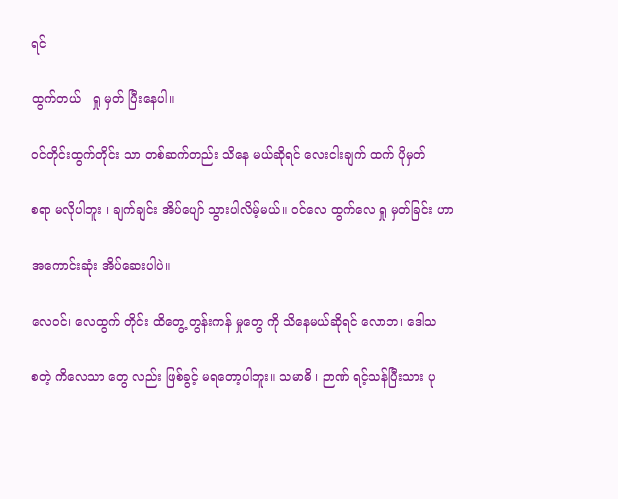ရင်

ထွက်တယ်   ရှု မှတ် ပြီးနေပါ။

ဝင်တိုင်းထွက်တိုင်း သာ တစ်ဆက်တည်း သိနေ မယ်ဆိုရင် လေးငါးချက် ထက် ပိုမှတ်

စရာ မလိုပါဘူး ၊ ချက်ချင်း အိပ်ပျော် သွားပါလိမ့်မယ်။ ဝင်လေ ထွက်လေ ရှု မှတ်ခြင်း ဟာ

အကောင်းဆုံး အိပ်ဆေးပါပဲ။

လေဝင်၊ လေထွက် တိုင်း ထိတွေ့ တွန်းကန် မှုတွေ ကို သိနေမယ်ဆိုရင် လောဘ၊ ဒေါသ

စတဲ့ ကိလေသာ တွေ လည်း ဖြစ်ခွင့် မရတော့ပါဘူး။ သမာဓိ ၊ ဉာဏ် ရင့်သန်ပြီးသား ပု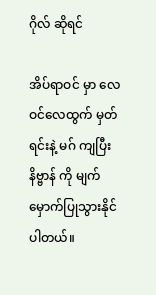ဂိုလ် ဆိုရင်

အိပ်ရာဝင် မှာ လေဝင်လေထွက် မှတ်ရင်းနဲ့ မဂ် ကျပြီး နိဗ္ဗာန် ကို မျက်မှောက်ပြုသွားနိုင်ပါတယ်။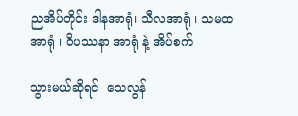ညအိပ်တိုင်း ဒါနအာရုံ၊ သီလအာရုံ ၊ သမထ အာရုံ ၊ ဝိပဿနာ အာရုံ နဲ့ အိပ်စက်

သွားမယ်ဆိုရင်  သေလွန်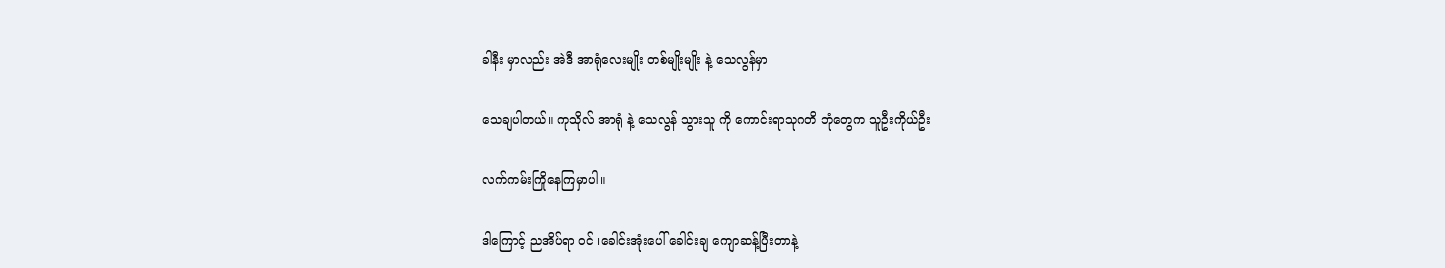ခါနီး မှာလည်း အဲဒီ အာရုံလေးမျိုး တစ်မျိုးမျိုး နဲ့ သေလွန်မှာ

သေချပါတယ်။ ကုသိုလ် အာရုံ နဲ့ သေလွန် သွားသူ ကို ကောင်းရာသုဂတိ ဘုံတွေက သူဦးကိုယ်ဦး

လက်ကမ်းကြိုနေကြမှာပါ။

ဒါကြောင့် ညအိပ်ရာ ဝင် ၊ခေါင်းအုံးပေါ် ခေါင်းချ ကျောဆန့်ပြီးတာနဲ့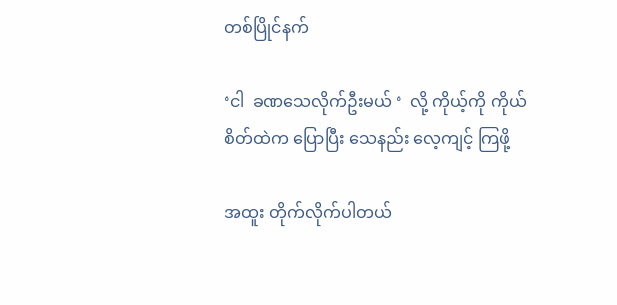တစ်ပြိုင်နက်

‘ငါ  ခဏသေလိုက်ဦးမယ် ‘  လို့ ကိုယ့်ကို ကိုယ် စိတ်ထဲက ပြောပြီး သေနည်း လေ့ကျင့် ကြဖို့

အထူး တိုက်လိုက်ပါတယ်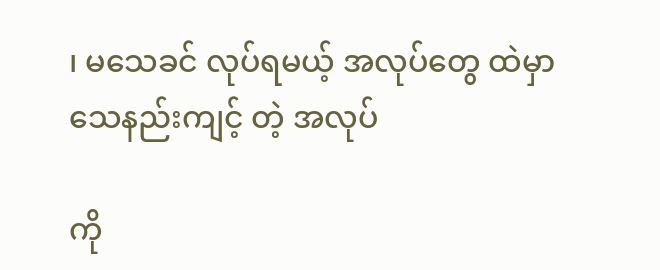၊ မသေခင် လုပ်ရမယ့် အလုပ်တွေ ထဲမှာ သေနည်းကျင့် တဲ့ အလုပ်

ကို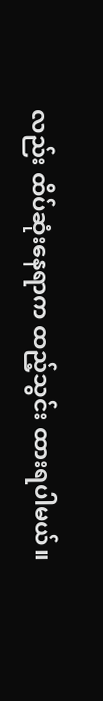လည်း ထိပ်ဆုံးနေရာက ထည့်သွင်း ထားရပါမယ်။